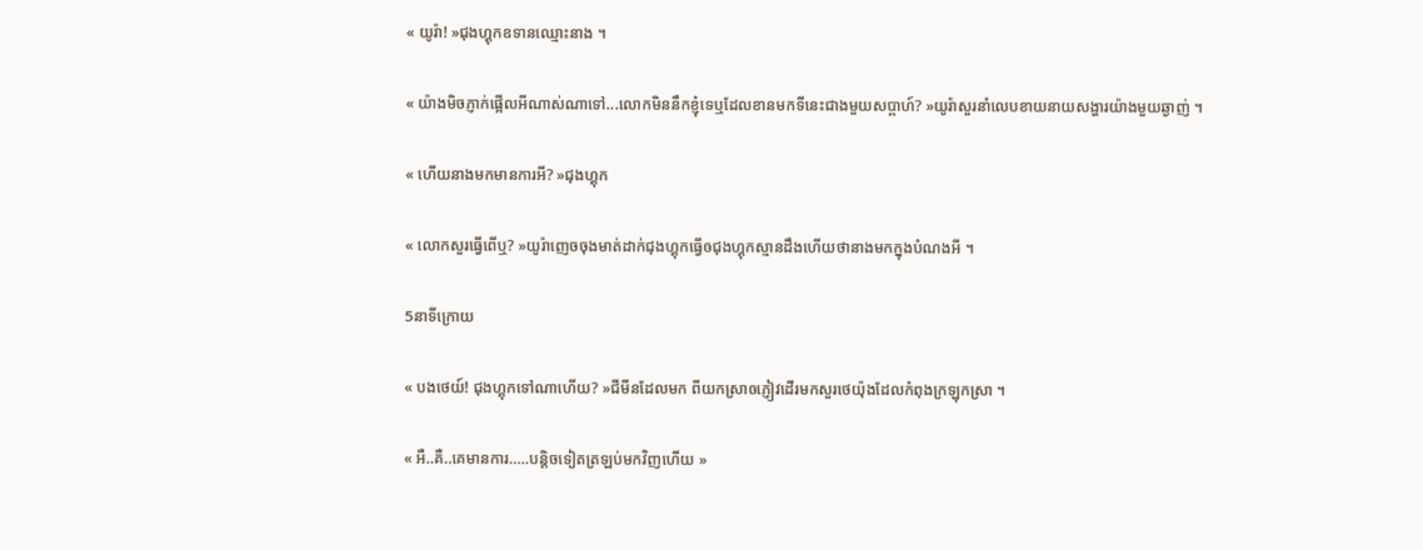« យូរ៉ា! »ជុងហ្គុកឧទានឈ្មោះនាង ។

« យ៉ាងមិចភ្ញាក់ផ្អើលអីណាស់ណាទៅ...លោកមិននឹកខ្ញុំទេឬដែលខានមកទីនេះជាងមួយសប្ពាហ៍? »យូរ៉ាសួរនាំលេបខាយនាយសង្ហារយ៉ាងមួយឆ្ងាញ់ ។

« ហើយនាងមកមានការអី? »ជុងហ្គុក

« លោកសួរធ្វើពើឬ? »យូរ៉ាញេចចុងមាត់ដាក់ជុងហ្គុកធ្វើឲជុងហ្គុកស្មានដឹងហើយថានាងមកក្នុងបំណងអី ។

5នាទីក្រោយ

« បងថេយ៍! ជុងហ្គុកទៅណាហើយ? »ជីមីនដែលមក ពីយកស្រាឲភ្ញៀវដើរមកសួរថេយ៉ុងដែលកំពុងក្រឡុកស្រា ។

« អឺ..គឺ..គេមានការ.....បន្ដិចទៀតត្រឡប់មកវិញហើយ »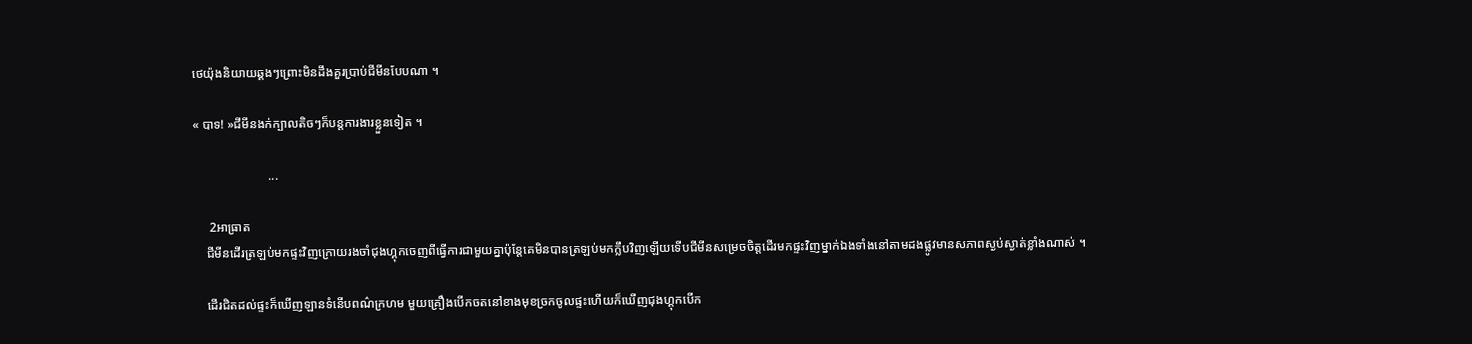ថេយ៉ុងនិយាយឆ្គងៗព្រោះមិនដឹងគួរប្រាប់ជីមីនបែបណា ។

« បាទ! »ជីមីនងក់ក្បាលតិចៗក៏បន្ដការងារខ្លួនទៀត ។

                        ...

     2អាធ្រាត
    ជីមីនដើរត្រឡប់មកផ្ទះវិញក្រោយរងចាំជុងហ្គុកចេញពីធ្វើការជាមួយគ្នាប៉ុន្ដែគេមិនបានត្រឡប់មកក្លឹបវិញឡើយទើបជីមីនសម្រេចចិត្តដើរមកផ្ទះវិញម្នាក់ឯងទាំងនៅតាមដងផ្លូវមានសភាពស្ងប់ស្ងាត់ខ្លាំងណាស់ ។

    ដើរជិតដល់ផ្ទះក៏ឃើញឡានទំនើបពណ៌ក្រហម មួយគ្រឿងបើកចតនៅខាងមុខច្រកចូលផ្ទះហើយក៏ឃើញជុងហ្គុកបើក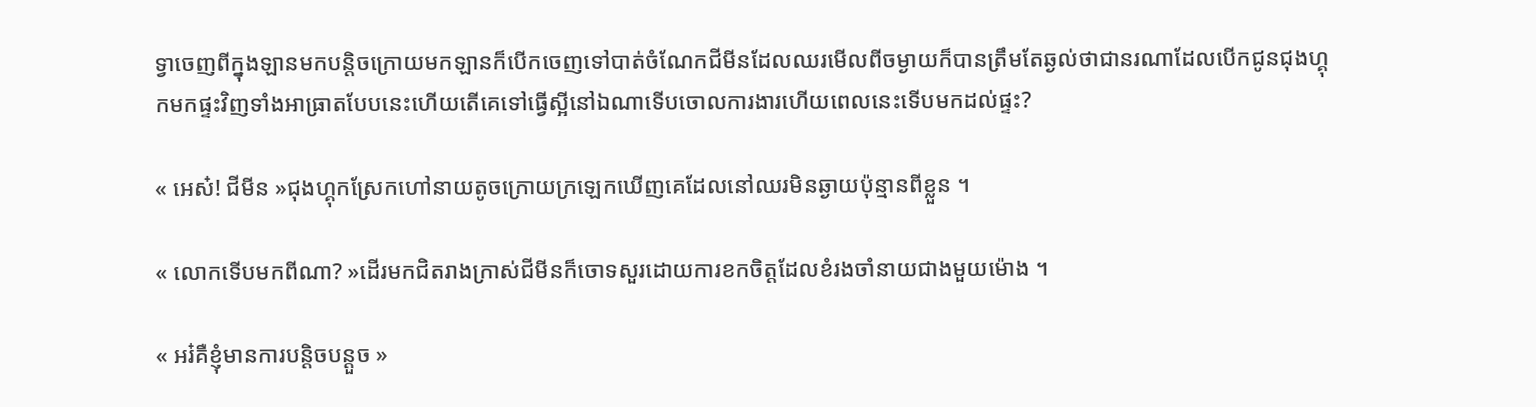ទ្វាចេញពីក្នុងឡានមកបន្ដិចក្រោយមកឡានក៏បើកចេញទៅបាត់ចំណែកជីមីនដែលឈរមើលពីចម្ងាយក៏បានត្រឹមតែឆ្ងល់ថាជានរណាដែលបើកជូនជុងហ្គុកមកផ្ទះវិញទាំងអាធ្រាតបែបនេះហើយតើគេទៅធ្វើស្អីនៅឯណាទើបចោលការងារហើយពេលនេះទើបមកដល់ផ្ទះ?

« អេស៎! ជីមីន »ជុងហ្គុកស្រែកហៅនាយតូចក្រោយក្រឡេកឃើញគេដែលនៅឈរមិនឆ្ងាយប៉ុន្មានពីខ្លួន ។

« លោកទើបមកពីណា? »ដើរមកជិតរាងក្រាស់ជីមីនក៏ចោទសួរដោយការខកចិត្តដែលខំរងចាំនាយជាងមួយម៉ោង ។

« អរ៎គឺខ្ញុំមានការបន្ដិចបន្ដួច »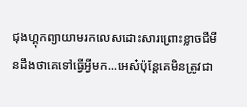ជុងហ្គុកព្យាយាមរកលេសដោះសារព្រោះខ្លាចជីមីនដឹងថាគេទៅធ្វើអ្វីមក...អេស៎ប៉ុន្ដែគេមិនត្រូវជា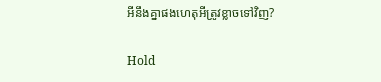អីនឹងគ្នាផងហេតុអីត្រូវខ្លាចទៅវិញ?

Hold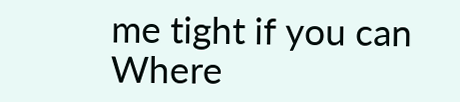me tight if you can Where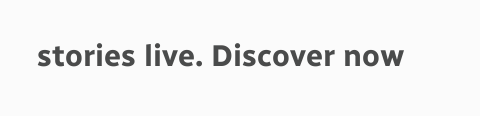stories live. Discover now